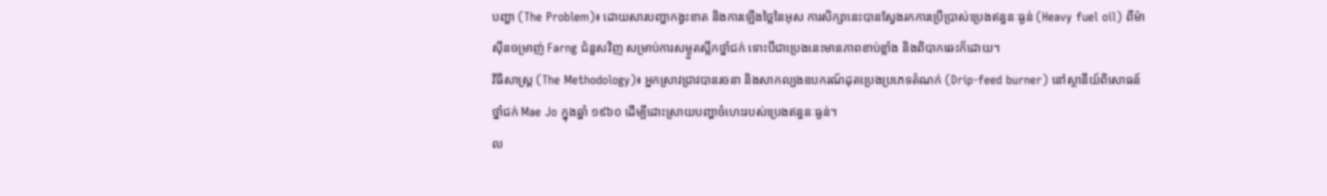បញ្ហា (The Problem)៖ ដោយសារបញ្ហាកង្វះខាត និងការឡើងថ្លៃនៃអុស ការសិក្សានេះបានស្វែងរកការប្រើប្រាស់ប្រេងឥន្ធនៈធ្ងន់ (Heavy fuel oil) ពីម៉ាស៊ីនចម្រាញ់ Farng ជំនួសវិញ សម្រាប់ការសម្ងួតស្លឹកថ្នាំជក់ ទោះបីជាប្រេងនេះមានភាពខាប់ខ្លាំង និងពិបាកឆេះក៏ដោយ។
វិធីសាស្ត្រ (The Methodology)៖ អ្នកស្រាវជ្រាវបានរចនា និងសាកល្បងឧបករណ៍ដុតប្រេងប្រភេទតំណក់ (Drip-feed burner) នៅស្ថានីយ៍ពិសោធន៍ថ្នាំជក់ Mae Jo ក្នុងឆ្នាំ ១៩៦០ ដើម្បីដោះស្រាយបញ្ហាចំហេះរបស់ប្រេងឥន្ធនៈធ្ងន់។
ល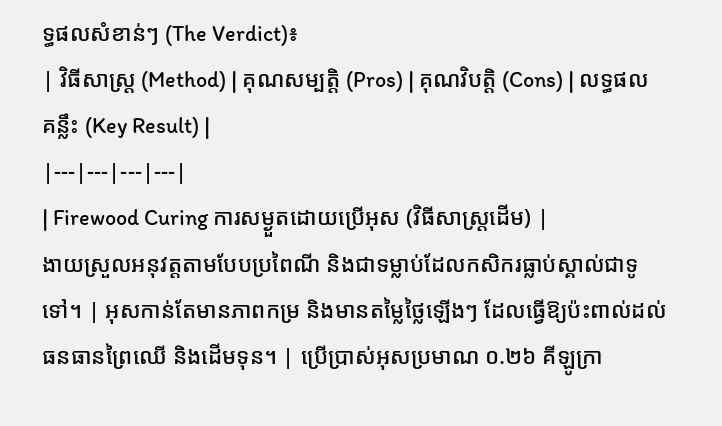ទ្ធផលសំខាន់ៗ (The Verdict)៖
| វិធីសាស្ត្រ (Method) | គុណសម្បត្តិ (Pros) | គុណវិបត្តិ (Cons) | លទ្ធផលគន្លឹះ (Key Result) |
|---|---|---|---|
| Firewood Curing ការសម្ងួតដោយប្រើអុស (វិធីសាស្ត្រដើម) |
ងាយស្រួលអនុវត្តតាមបែបប្រពៃណី និងជាទម្លាប់ដែលកសិករធ្លាប់ស្គាល់ជាទូទៅ។ | អុសកាន់តែមានភាពកម្រ និងមានតម្លៃថ្លៃឡើងៗ ដែលធ្វើឱ្យប៉ះពាល់ដល់ធនធានព្រៃឈើ និងដើមទុន។ | ប្រើប្រាស់អុសប្រមាណ ០.២៦ គីឡូក្រា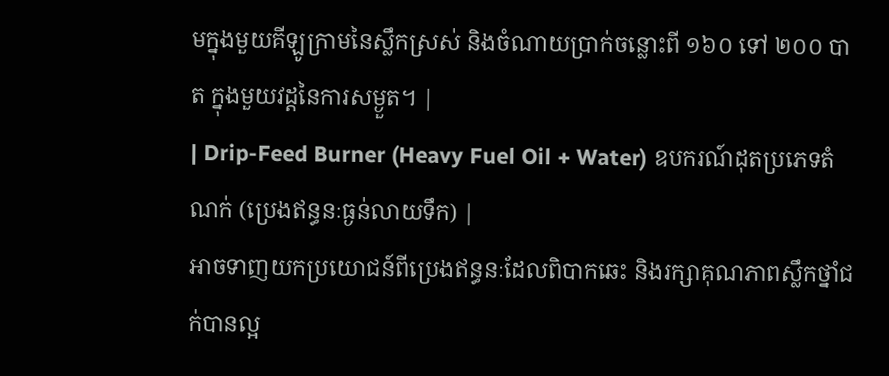មក្នុងមួយគីឡូក្រាមនៃស្លឹកស្រស់ និងចំណាយប្រាក់ចន្លោះពី ១៦០ ទៅ ២០០ បាត ក្នុងមួយវដ្តនៃការសម្ងួត។ |
| Drip-Feed Burner (Heavy Fuel Oil + Water) ឧបករណ៍ដុតប្រភេទតំណក់ (ប្រេងឥន្ធនៈធ្ងន់លាយទឹក) |
អាចទាញយកប្រយោជន៍ពីប្រេងឥន្ធនៈដែលពិបាកឆេះ និងរក្សាគុណភាពស្លឹកថ្នាំជក់បានល្អ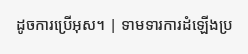ដូចការប្រើអុស។ | ទាមទារការដំឡើងប្រ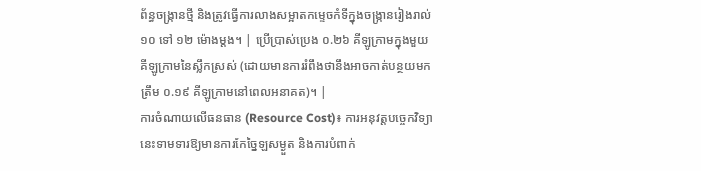ព័ន្ធចង្ក្រានថ្មី និងត្រូវធ្វើការលាងសម្អាតកម្ទេចកំទីក្នុងចង្ក្រានរៀងរាល់ ១០ ទៅ ១២ ម៉ោងម្តង។ | ប្រើប្រាស់ប្រេង ០.២៦ គីឡូក្រាមក្នុងមួយគីឡូក្រាមនៃស្លឹកស្រស់ (ដោយមានការរំពឹងថានឹងអាចកាត់បន្ថយមកត្រឹម ០.១៩ គីឡូក្រាមនៅពេលអនាគត)។ |
ការចំណាយលើធនធាន (Resource Cost)៖ ការអនុវត្តបច្ចេកវិទ្យានេះទាមទារឱ្យមានការកែច្នៃឡសម្ងួត និងការបំពាក់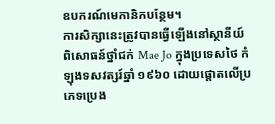ឧបករណ៍មេកានិកបន្ថែម។
ការសិក្សានេះត្រូវបានធ្វើឡើងនៅស្ថានីយ៍ពិសោធន៍ថ្នាំជក់ Mae Jo ក្នុងប្រទេសថៃ កំឡុងទសវត្សរ៍ឆ្នាំ ១៩៦០ ដោយផ្តោតលើប្រភេទប្រេង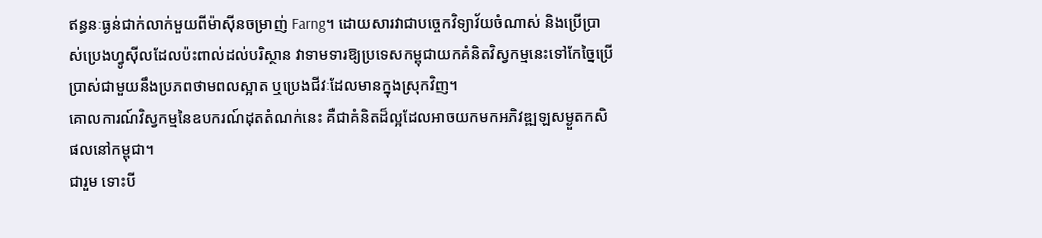ឥន្ធនៈធ្ងន់ជាក់លាក់មួយពីម៉ាស៊ីនចម្រាញ់ Farng។ ដោយសារវាជាបច្ចេកវិទ្យាវ័យចំណាស់ និងប្រើប្រាស់ប្រេងហ្វូស៊ីលដែលប៉ះពាល់ដល់បរិស្ថាន វាទាមទារឱ្យប្រទេសកម្ពុជាយកគំនិតវិស្វកម្មនេះទៅកែច្នៃប្រើប្រាស់ជាមួយនឹងប្រភពថាមពលស្អាត ឬប្រេងជីវៈដែលមានក្នុងស្រុកវិញ។
គោលការណ៍វិស្វកម្មនៃឧបករណ៍ដុតតំណក់នេះ គឺជាគំនិតដ៏ល្អដែលអាចយកមកអភិវឌ្ឍឡសម្ងួតកសិផលនៅកម្ពុជា។
ជារួម ទោះបី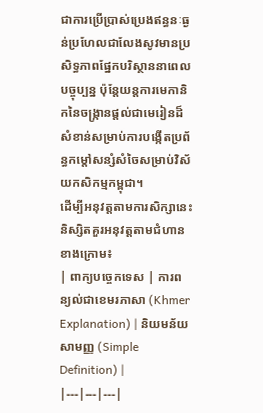ជាការប្រើប្រាស់ប្រេងឥន្ធនៈធ្ងន់ប្រហែលជាលែងសូវមានប្រសិទ្ធភាពផ្នែកបរិស្ថាននាពេលបច្ចុប្បន្ន ប៉ុន្តែយន្តការមេកានិកនៃចង្ក្រានផ្តល់ជាមេរៀនដ៏សំខាន់សម្រាប់ការបង្កើតប្រព័ន្ធកម្តៅសន្សំសំចៃសម្រាប់វិស័យកសិកម្មកម្ពុជា។
ដើម្បីអនុវត្តតាមការសិក្សានេះ និស្សិតគួរអនុវត្តតាមជំហានខាងក្រោម៖
| ពាក្យបច្ចេកទេស | ការពន្យល់ជាខេមរភាសា (Khmer Explanation) | និយមន័យសាមញ្ញ (Simple Definition) |
|---|---|---|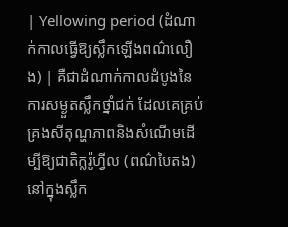| Yellowing period (ដំណាក់កាលធ្វើឱ្យស្លឹកឡើងពណ៌លឿង) | គឺជាដំណាក់កាលដំបូងនៃការសម្ងួតស្លឹកថ្នាំជក់ ដែលគេគ្រប់គ្រងសីតុណ្ហភាពនិងសំណើមដើម្បីឱ្យជាតិក្លរ៉ូហ្វីល (ពណ៌បៃតង) នៅក្នុងស្លឹក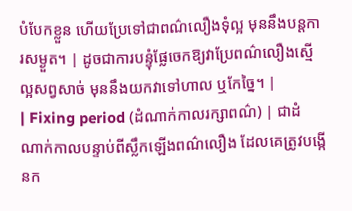បំបែកខ្លួន ហើយប្រែទៅជាពណ៌លឿងទុំល្អ មុននឹងបន្តការសម្ងួត។ | ដូចជាការបន្ទុំផ្លែចេកឱ្យវាប្រែពណ៌លឿងស្មើល្អសព្វសាច់ មុននឹងយកវាទៅហាល ឬកែច្នៃ។ |
| Fixing period (ដំណាក់កាលរក្សាពណ៌) | ជាដំណាក់កាលបន្ទាប់ពីស្លឹកឡើងពណ៌លឿង ដែលគេត្រូវបង្កើនក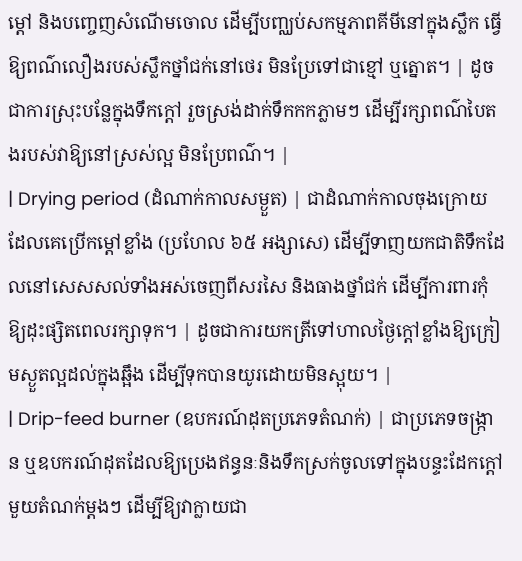ម្តៅ និងបញ្ចេញសំណើមចោល ដើម្បីបញ្ឈប់សកម្មភាពគីមីនៅក្នុងស្លឹក ធ្វើឱ្យពណ៌លឿងរបស់ស្លឹកថ្នាំជក់នៅថេរ មិនប្រែទៅជាខ្មៅ ឬត្នោត។ | ដូចជាការស្រុះបន្លែក្នុងទឹកក្តៅ រួចស្រង់ដាក់ទឹកកកភ្លាមៗ ដើម្បីរក្សាពណ៌បៃតងរបស់វាឱ្យនៅស្រស់ល្អ មិនប្រែពណ៌។ |
| Drying period (ដំណាក់កាលសម្ងួត) | ជាដំណាក់កាលចុងក្រោយដែលគេប្រើកម្តៅខ្លាំង (ប្រហែល ៦៥ អង្សាសេ) ដើម្បីទាញយកជាតិទឹកដែលនៅសេសសល់ទាំងអស់ចេញពីសរសៃ និងធាងថ្នាំជក់ ដើម្បីការពារកុំឱ្យដុះផ្សិតពេលរក្សាទុក។ | ដូចជាការយកត្រីទៅហាលថ្ងៃក្តៅខ្លាំងឱ្យក្រៀមស្ងួតល្អដល់ក្នុងឆ្អឹង ដើម្បីទុកបានយូរដោយមិនស្អុយ។ |
| Drip-feed burner (ឧបករណ៍ដុតប្រភេទតំណក់) | ជាប្រភេទចង្ក្រាន ឬឧបករណ៍ដុតដែលឱ្យប្រេងឥន្ធនៈនិងទឹកស្រក់ចូលទៅក្នុងបន្ទះដែកក្តៅមួយតំណក់ម្តងៗ ដើម្បីឱ្យវាក្លាយជា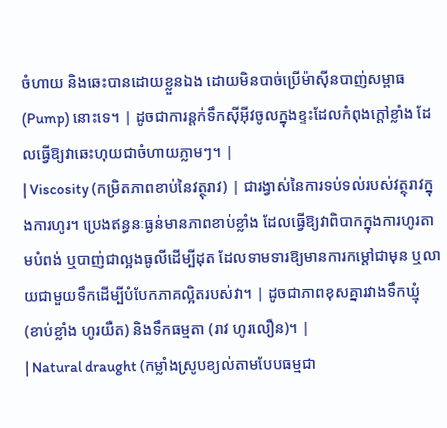ចំហាយ និងឆេះបានដោយខ្លួនឯង ដោយមិនបាច់ប្រើម៉ាស៊ីនបាញ់សម្ពាធ (Pump) នោះទេ។ | ដូចជាការន្តក់ទឹកស៊ីអ៊ីវចូលក្នុងខ្ទះដែលកំពុងក្តៅខ្លាំង ដែលធ្វើឱ្យវាឆេះហុយជាចំហាយភ្លាមៗ។ |
| Viscosity (កម្រិតភាពខាប់នៃវត្ថុរាវ) | ជារង្វាស់នៃការទប់ទល់របស់វត្ថុរាវក្នុងការហូរ។ ប្រេងឥន្ធនៈធ្ងន់មានភាពខាប់ខ្លាំង ដែលធ្វើឱ្យវាពិបាកក្នុងការហូរតាមបំពង់ ឬបាញ់ជាល្អងធូលីដើម្បីដុត ដែលទាមទារឱ្យមានការកម្តៅជាមុន ឬលាយជាមួយទឹកដើម្បីបំបែកភាគល្អិតរបស់វា។ | ដូចជាភាពខុសគ្នារវាងទឹកឃ្មុំ (ខាប់ខ្លាំង ហូរយឺត) និងទឹកធម្មតា (រាវ ហូរលឿន)។ |
| Natural draught (កម្លាំងស្រូបខ្យល់តាមបែបធម្មជា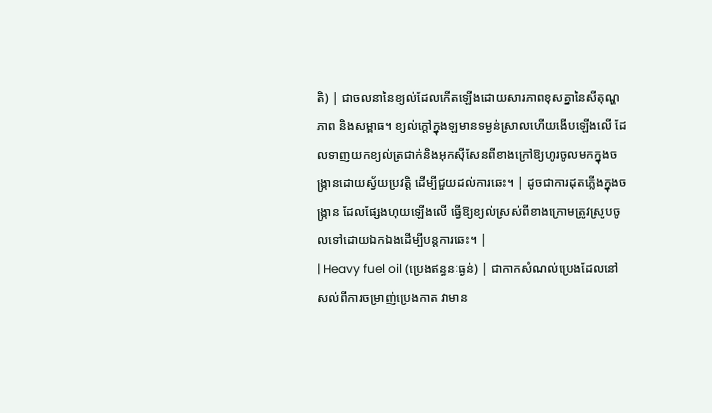តិ) | ជាចលនានៃខ្យល់ដែលកើតឡើងដោយសារភាពខុសគ្នានៃសីតុណ្ហភាព និងសម្ពាធ។ ខ្យល់ក្តៅក្នុងឡមានទម្ងន់ស្រាលហើយងើបឡើងលើ ដែលទាញយកខ្យល់ត្រជាក់និងអុកស៊ីសែនពីខាងក្រៅឱ្យហូរចូលមកក្នុងចង្ក្រានដោយស្វ័យប្រវត្តិ ដើម្បីជួយដល់ការឆេះ។ | ដូចជាការដុតភ្លើងក្នុងចង្ក្រាន ដែលផ្សែងហុយឡើងលើ ធ្វើឱ្យខ្យល់ស្រស់ពីខាងក្រោមត្រូវស្រូបចូលទៅដោយឯកឯងដើម្បីបន្តការឆេះ។ |
| Heavy fuel oil (ប្រេងឥន្ធនៈធ្ងន់) | ជាកាកសំណល់ប្រេងដែលនៅសល់ពីការចម្រាញ់ប្រេងកាត វាមាន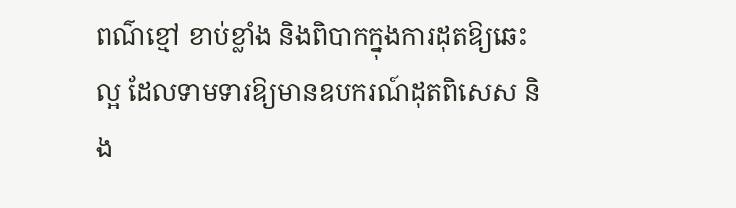ពណ៌ខ្មៅ ខាប់ខ្លាំង និងពិបាកក្នុងការដុតឱ្យឆេះល្អ ដែលទាមទារឱ្យមានឧបករណ៍ដុតពិសេស និង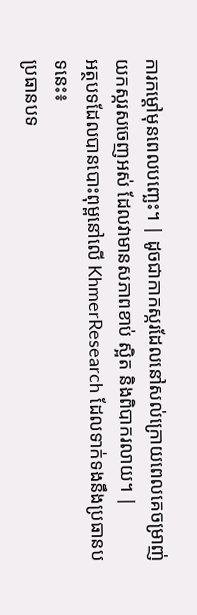ការកម្តៅមុនពេលបញ្ឆេះ។ | ដូចជាកាកស្ករដែលនៅសល់ក្រោយពេលគេចម្រាញ់យកស្ករសចេញអស់ ដែលវាមានសភាពខាប់ ស្អិត និងពិបាករលាយ។ |
អត្ថបទដែលបានបោះពុម្ពនៅលើ KhmerResearch ដែលទាក់ទងនឹងប្រធានបទនេះ៖
ប្រធានបទ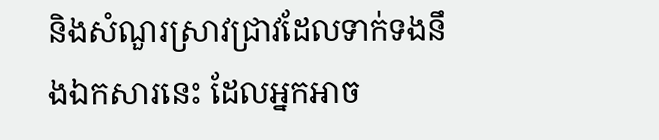និងសំណួរស្រាវជ្រាវដែលទាក់ទងនឹងឯកសារនេះ ដែលអ្នកអាច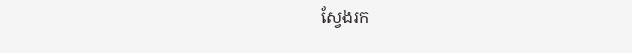ស្វែងរក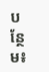បន្ថែម៖